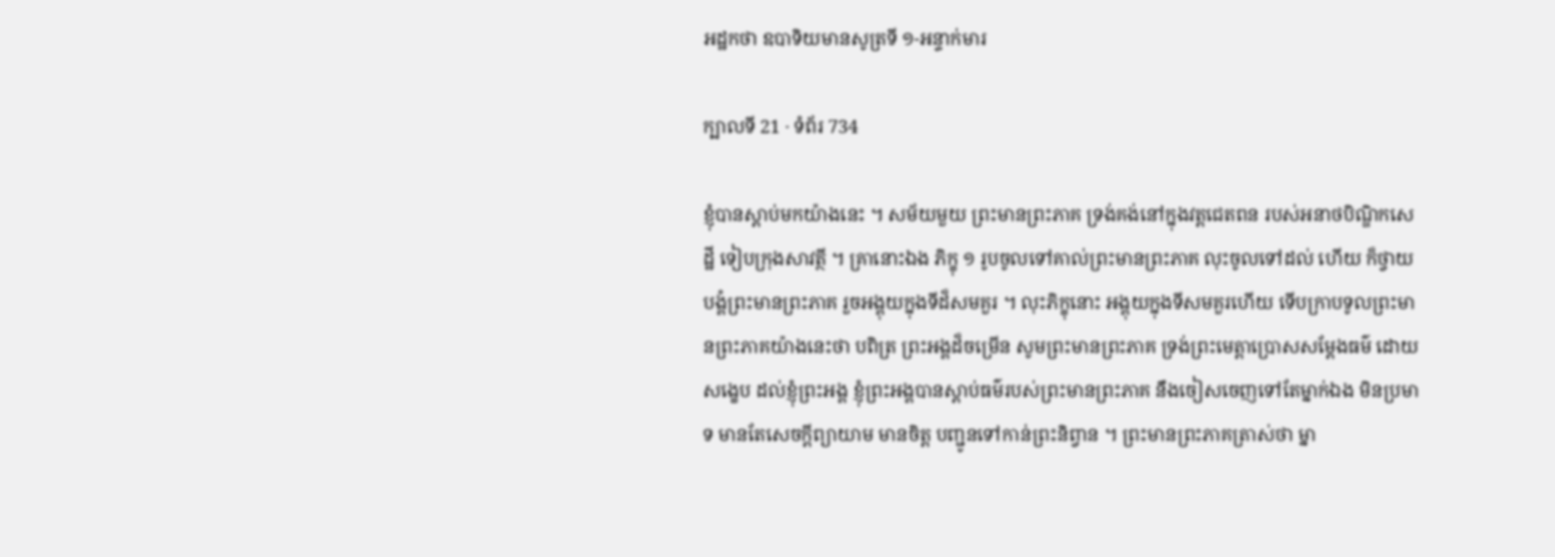អដ្ឋកថា ឧបាទិយមានសូត្រទី ១-អន្ទាក់មារ

ក្បាលទី 21 · ទំព័រ 734

ខ្ញុំបានស្តាប់មកយ៉ាងនេះ ។ សម័យមួយ ព្រះមានព្រះភាគ ទ្រង់គង់នៅក្នុងវត្តជេតពន របស់អនាថបិណ្ឌិកសេដ្ឋី ទៀបក្រុងសាវត្ថី ។ គ្រានោះឯង ភិក្ខុ ១ រូបចូលទៅគាល់ព្រះមានព្រះភាគ លុះចូលទៅដល់ ហើយ ក៏ថ្វាយបង្គំព្រះមានព្រះភាគ រួចអង្គុយក្នុងទីដ៏សមគួរ ។ លុះភិក្ខុនោះ អង្គុយក្នុងទីសមគួរហើយ ទើបក្រាបទូលព្រះមានព្រះភាគយ៉ាងនេះថា បពិត្រ ព្រះអង្គដ៏ចម្រើន សូមព្រះមានព្រះភាគ ទ្រង់ព្រះមេត្តាប្រោសសម្តែងធម៌ ដោយសង្ខេប ដល់ខ្ញុំព្រះអង្គ ខ្ញុំព្រះអង្គបានស្តាប់ធម៌របស់ព្រះមានព្រះភាគ នឹងចៀសចេញទៅតែម្នាក់ឯង មិនប្រមាទ មានតែសេចក្តីព្យាយាម មានចិត្ត បញ្ជូនទៅកាន់ព្រះនិព្វាន ។ ព្រះមានព្រះភាគត្រាស់ថា ម្នា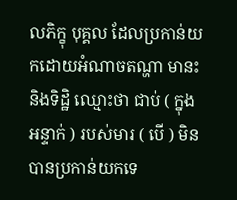លភិក្ខុ បុគ្គល ដែលប្រកាន់យកដោយអំណាចតណ្ហា មានះ និងទិដ្ឋិ ឈ្មោះថា ជាប់ ( ក្នុង អន្ទាក់ ) របស់មារ ( បើ ) មិនបានប្រកាន់យកទេ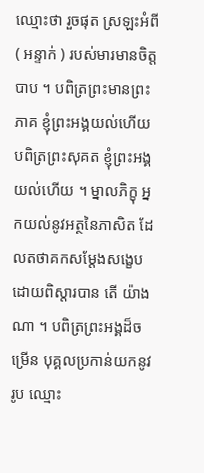ឈ្មោះថា រួចផុត ស្រឡះអំពី ( អន្ទាក់ ) របស់មារមានចិត្តបាប ។ បពិត្រព្រះមានព្រះភាគ ខ្ញុំព្រះអង្គយល់ហើយ បពិត្រព្រះសុគត ខ្ញុំព្រះអង្គយល់ហើយ ។ ម្នាលភិក្ខុ អ្នកយល់នូវអត្ថនៃភាសិត ដែលតថាគកសម្តែងសង្ខេបដោយពិស្តារបាន តើ យ៉ាងណា ។ បពិត្រព្រះអង្គដ៏ចម្រើន បុគ្គលប្រកាន់យកនូវរូប ឈ្មោះ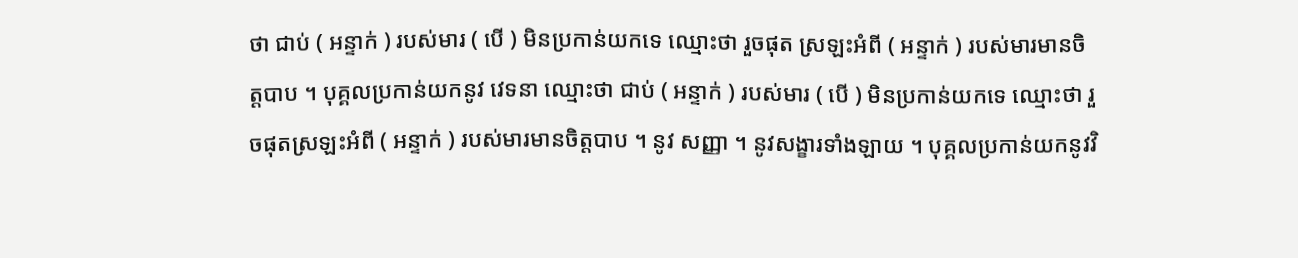ថា ជាប់ ( អន្ទាក់ ) របស់មារ ( បើ ) មិនប្រកាន់យកទេ ឈ្មោះថា រួចផុត ស្រឡះអំពី ( អន្ទាក់ ) របស់មារមានចិត្តបាប ។ បុគ្គលប្រកាន់យកនូវ វេទនា ឈ្មោះថា ជាប់ ( អន្ទាក់ ) របស់មារ ( បើ ) មិនប្រកាន់យកទេ ឈ្មោះថា រួចផុតស្រឡះអំពី ( អន្ទាក់ ) របស់មារមានចិត្តបាប ។ នូវ សញ្ញា ។ នូវសង្ខារទាំងឡាយ ។ បុគ្គលប្រកាន់យកនូវវិ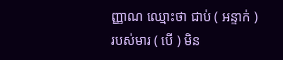ញ្ញាណ ឈ្មោះថា ជាប់ ( អន្ទាក់ ) របស់មារ ( បើ ) មិន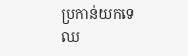ប្រកាន់យកទេ ឈ